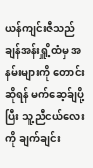ယန်ကျင်းဇီသည် ချန်အန်းရှိူ့ထံမှ အနမ်းများကို တောင်းဆိုရန် မက်ဆေ့ခ်ျပို့ပြီး သူ့ညီငယ်လေးကို ချက်ချင်း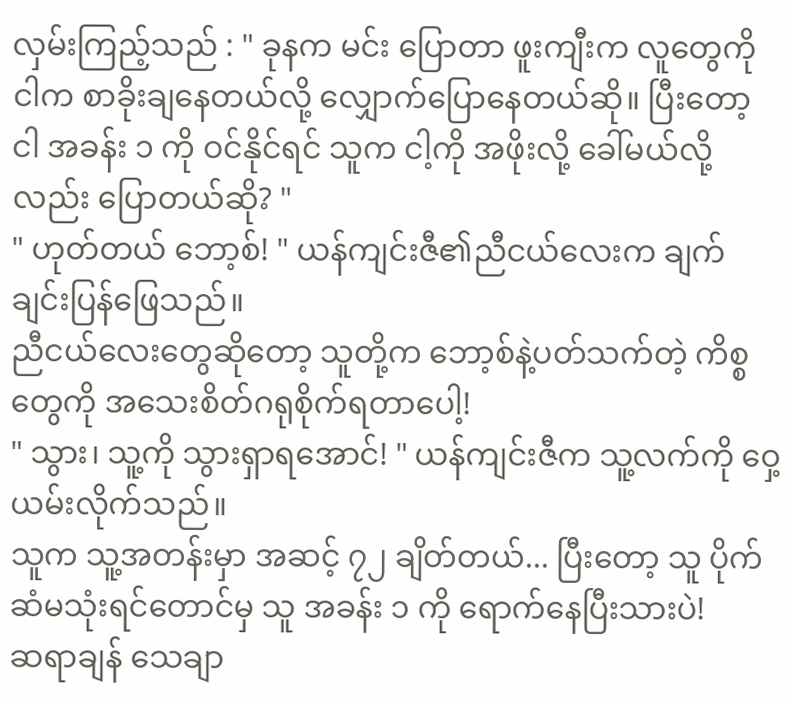လှမ်းကြည့်သည် : " ခုနက မင်း ပြောတာ ဖူးကျီးက လူတွေကို ငါက စာခိုးချနေတယ်လို့ လျှောက်ပြောနေတယ်ဆို။ ပြီးတော့ ငါ အခန်း ၁ ကို ဝင်နိုင်ရင် သူက ငါ့ကို အဖိုးလို့ ခေါ်မယ်လို့လည်း ပြောတယ်ဆို? "
" ဟုတ်တယ် ဘော့စ်! " ယန်ကျင်းဇီ၏ညီငယ်လေးက ချက်ချင်းပြန်ဖြေသည်။
ညီငယ်လေးတွေဆိုတော့ သူတို့က ဘော့စ်နဲ့ပတ်သက်တဲ့ ကိစ္စတွေကို အသေးစိတ်ဂရုစိုက်ရတာပေါ့!
" သွား၊ သူ့ကို သွားရှာရအောင်! " ယန်ကျင်းဇီက သူ့လက်ကို ဝှေ့ယမ်းလိုက်သည်။
သူက သူ့အတန်းမှာ အဆင့် ၇၂ ချိတ်တယ်... ပြီးတော့ သူ ပိုက်ဆံမသုံးရင်တောင်မှ သူ အခန်း ၁ ကို ရောက်နေပြီးသားပဲ!
ဆရာချန် သေချာ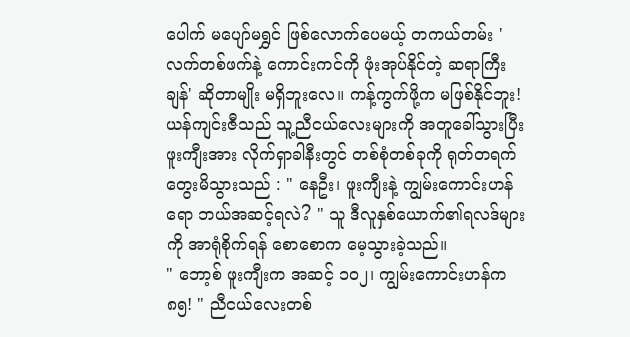ပေါက် မပျော်မရွှင် ဖြစ်လောက်ပေမယ့် တကယ်တမ်း 'လက်တစ်ဖက်နဲ့ ကောင်းကင်ကို ဖုံးအုပ်နိုင်တဲ့ ဆရာကြီးချန်' ဆိုတာမျိုး မရှိဘူးလေ။ ကန့်ကွက်ဖို့က မဖြစ်နိုင်ဘူး!
ယန်ကျင်းဇီသည် သူ့ညီငယ်လေးများကို အတူခေါ်သွားပြီး ဖူးကျီးအား လိုက်ရှာခါနီးတွင် တစ်စုံတစ်ခုကို ရုတ်တရက် တွေးမိသွားသည် : " နေဦး၊ ဖူးကျီးနဲ့ ကျွမ်းကောင်းဟန်ရော ဘယ်အဆင့်ရလဲ? " သူ ဒီလူနှစ်ယောက်၏ရလဒ်များကို အာရုံစိုက်ရန် စောစောက မေ့သွားခဲ့သည်။
" ဘော့စ် ဖူးကျီးက အဆင့် ၁၀၂၊ ကျွမ်းကောင်းဟန်က ၈၅! " ညီငယ်လေးတစ်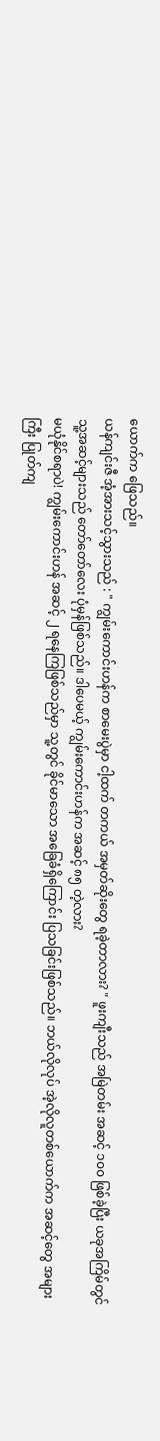ယောက်က ဖြေသည်။
ယန်ကျင်းဇီ အံ့အားသင့်သွားသည် : " ကျွမ်းကောင်းဟန်က စာမေးပွဲမှာ ငါ့ထက် တကယ် အမှတ်ဆိုးတွေ ရခဲ့တာလား? " ဖူးကျီးသည် အမြဲတမ်း အဆင့် ၁၀၀ ဖြစ်ခဲ့ပြီး ယခုအကြိမ်တွင် သူ့အဆင့်များသည် တော်တော်လေး ပုံမှန်ဖြစ်သည်။ ဒါပေမယ့် ကျွမ်းကောင်းဟန်က အဆင့် ၈၅ တဲ့လား?
မယုံနိုင်စရာပဲ! ကျွမ်းကောင်းဟန် အဆင့် ၂ ရနေကြဖြစ်သည်မှာ သူ့တွင် ခိုင်မာသော အခြေခံရှိကြောင်း ပြသခြင်းဖြစ်သည်။ ဘယ်လိုလုပ် အဲ့လိုလူတစ်ယောက်က အဆင့်တွေ အများကြီး ပြုတ်ကျ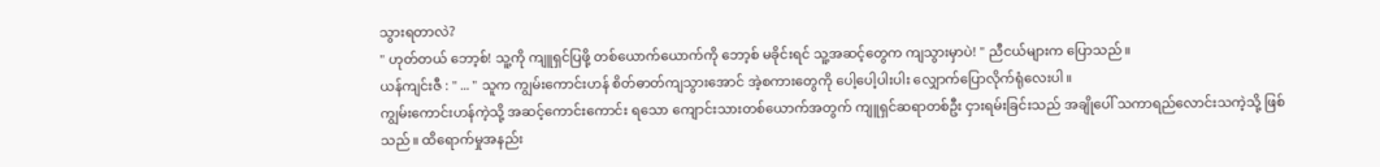သွားရတာလဲ?
" ဟုတ်တယ် ဘော့စ်! သူ့ကို ကျူရှင်ပြဖို့ တစ်ယောက်ယောက်ကို ဘော့စ် မခိုင်းရင် သူ့အဆင့်တွေက ကျသွားမှာပဲ! " ညီငယ်များက ပြောသည်။
ယန်ကျင်းဇီ : " ... " သူက ကျွမ်းကောင်းဟန် စိတ်ဓာတ်ကျသွားအောင် အဲ့စကားတွေကို ပေါ့ပေါ့ပါးပါး လျှောက်ပြောလိုက်ရုံလေးပါ။
ကျွမ်းကောင်းဟန်ကဲ့သို့ အဆင့်ကောင်းကောင်း ရသော ကျောင်းသားတစ်ယောက်အတွက် ကျူရှင်ဆရာတစ်ဦး ငှားရမ်းခြင်းသည် အချိုပေါ် သကာရည်လောင်းသကဲ့သို့ ဖြစ်သည်။ ထိရောက်မှုအနည်း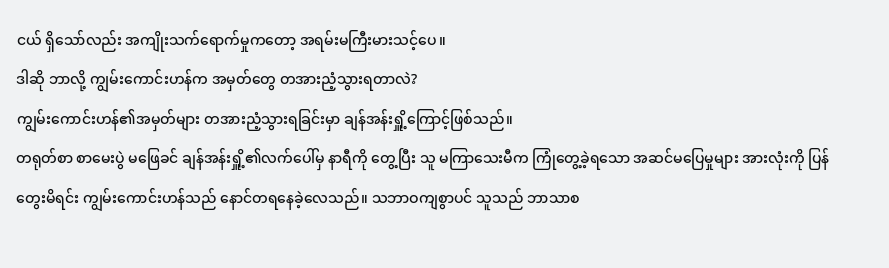ငယ် ရှိသော်လည်း အကျိုးသက်ရောက်မှုကတော့ အရမ်းမကြီးမားသင့်ပေ။
ဒါဆို ဘာလို့ ကျွမ်းကောင်းဟန်က အမှတ်တွေ တအားညံ့သွားရတာလဲ?
ကျွမ်းကောင်းဟန်၏အမှတ်များ တအားညံ့သွားရခြင်းမှာ ချန်အန်းရှိူ့ကြောင့်ဖြစ်သည်။
တရုတ်စာ စာမေးပွဲ မဖြေခင် ချန်အန်းရှိူ့၏လက်ပေါ်မှ နာရီကို တွေ့ပြီး သူ မကြာသေးမီက ကြုံတွေ့ခဲ့ရသော အဆင်မပြေမှုများ အားလုံးကို ပြန်တွေးမိရင်း ကျွမ်းကောင်းဟန်သည် နောင်တရနေခဲ့လေသည်။ သဘာဝကျစွာပင် သူသည် ဘာသာစ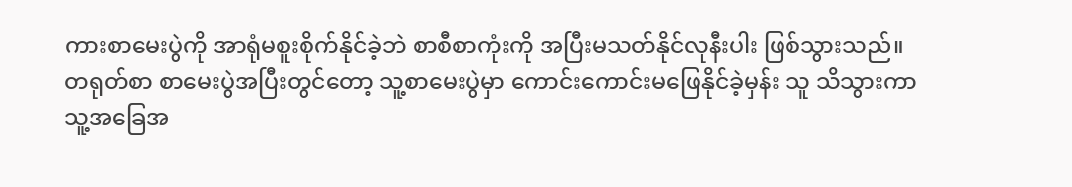ကားစာမေးပွဲကို အာရုံမစူးစိုက်နိုင်ခဲ့ဘဲ စာစီစာကုံးကို အပြီးမသတ်နိုင်လုနီးပါး ဖြစ်သွားသည်။
တရုတ်စာ စာမေးပွဲအပြီးတွင်တော့ သူ့စာမေးပွဲမှာ ကောင်းကောင်းမဖြေနိုင်ခဲ့မှန်း သူ သိသွားကာ သူ့အခြေအ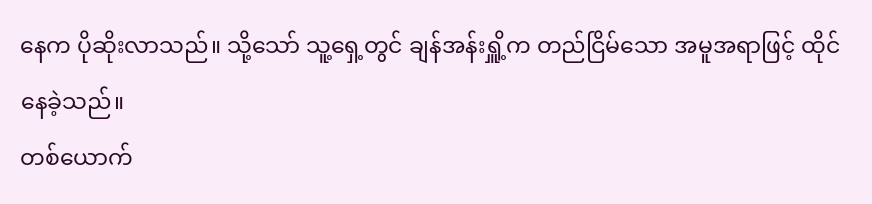နေက ပိုဆိုးလာသည်။ သို့သော် သူ့ရှေ့တွင် ချန်အန်းရှိူ့က တည်ငြိမ်သော အမူအရာဖြင့် ထိုင်နေခဲ့သည်။
တစ်ယောက်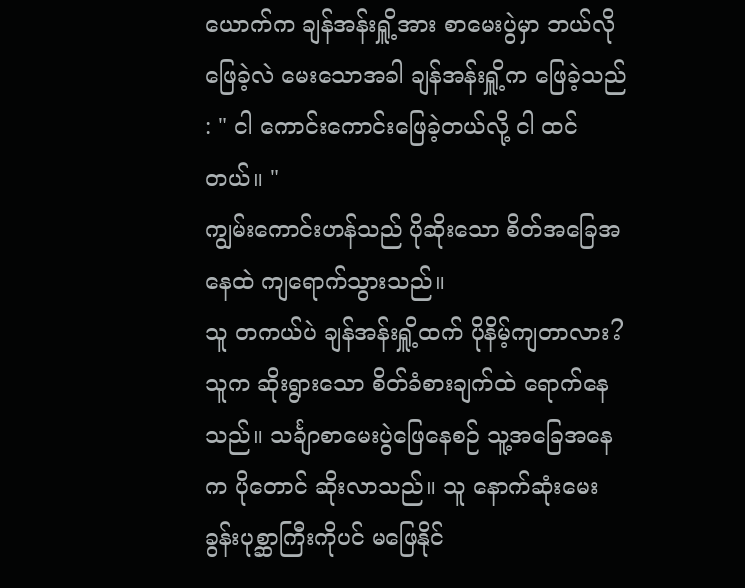ယောက်က ချန်အန်းရှိူ့အား စာမေးပွဲမှာ ဘယ်လိုဖြေခဲ့လဲ မေးသောအခါ ချန်အန်းရှိူ့က ဖြေခဲ့သည် : " ငါ ကောင်းကောင်းဖြေခဲ့တယ်လို့ ငါ ထင်တယ်။ "
ကျွမ်းကောင်းဟန်သည် ပိုဆိုးသော စိတ်အခြေအနေထဲ ကျရောက်သွားသည်။
သူ တကယ်ပဲ ချန်အန်းရှိူ့ထက် ပိုနိမ့်ကျတာလား?
သူက ဆိုးရွားသော စိတ်ခံစားချက်ထဲ ရောက်နေသည်။ သင်္ချာစာမေးပွဲဖြေနေစဉ် သူ့အခြေအနေက ပိုတောင် ဆိုးလာသည်။ သူ နောက်ဆုံးမေးခွန်းပုစ္ဆာကြီးကိုပင် မဖြေနိုင်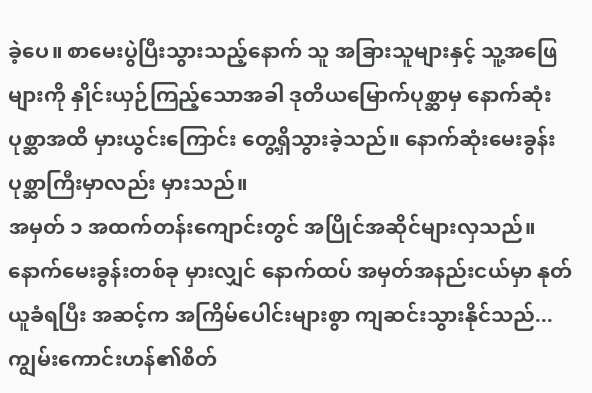ခဲ့ပေ။ စာမေးပွဲပြီးသွားသည့်နောက် သူ အခြားသူများနှင့် သူ့အဖြေများကို နှိုင်းယှဉ်ကြည့်သောအခါ ဒုတိယမြောက်ပုစ္ဆာမှ နောက်ဆုံးပုစ္ဆာအထိ မှားယွင်းကြောင်း တွေ့ရှိသွားခဲ့သည်။ နောက်ဆုံးမေးခွန်းပုစ္ဆာကြီးမှာလည်း မှားသည်။
အမှတ် ၁ အထက်တန်းကျောင်းတွင် အပြိုင်အဆိုင်များလှသည်။ နောက်မေးခွန်းတစ်ခု မှားလျှင် နောက်ထပ် အမှတ်အနည်းငယ်မှာ နုတ်ယူခံရပြီး အဆင့်က အကြိမ်ပေါင်းများစွာ ကျဆင်းသွားနိုင်သည်...
ကျွမ်းကောင်းဟန်၏စိတ်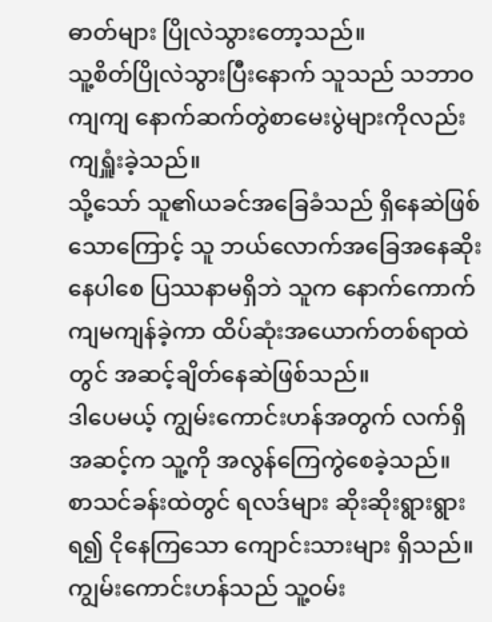ဓာတ်များ ပြိုလဲသွားတော့သည်။
သူ့စိတ်ပြိုလဲသွားပြီးနောက် သူသည် သဘာဝကျကျ နောက်ဆက်တွဲစာမေးပွဲများကိုလည်း ကျရှူံးခဲ့သည်။
သို့သော် သူ၏ယခင်အခြေခံသည် ရှိနေဆဲဖြစ်သောကြောင့် သူ ဘယ်လောက်အခြေအနေဆိုးနေပါစေ ပြဿနာမရှိဘဲ သူက နောက်ကောက်ကျမကျန်ခဲ့ကာ ထိပ်ဆုံးအယောက်တစ်ရာထဲတွင် အဆင့်ချိတ်နေဆဲဖြစ်သည်။
ဒါပေမယ့် ကျွမ်းကောင်းဟန်အတွက် လက်ရှိအဆင့်က သူ့ကို အလွန်ကြေကွဲစေခဲ့သည်။
စာသင်ခန်းထဲတွင် ရလဒ်များ ဆိုးဆိုးရွားရွား ရ၍ ငိုနေကြသော ကျောင်းသားများ ရှိသည်။ ကျွမ်းကောင်းဟန်သည် သူ့ဝမ်း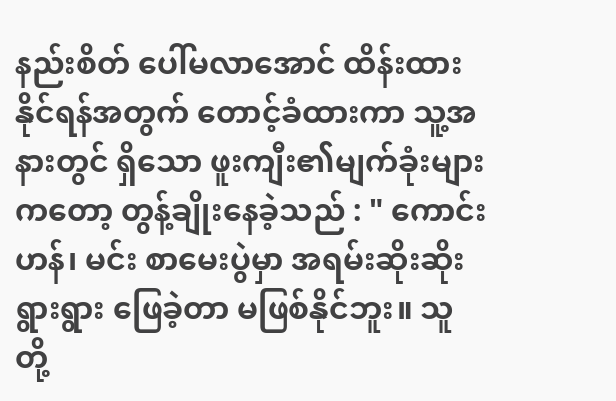နည်းစိတ် ပေါ်မလာအောင် ထိန်းထားနိုင်ရန်အတွက် တောင့်ခံထားကာ သူ့အနားတွင် ရှိသော ဖူးကျီး၏မျက်ခုံးများကတော့ တွန့်ချိုးနေခဲ့သည် : " ကောင်းဟန်၊ မင်း စာမေးပွဲမှာ အရမ်းဆိုးဆိုးရွားရွား ဖြေခဲ့တာ မဖြစ်နိုင်ဘူး။ သူတို့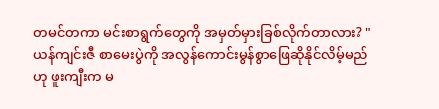တမင်တကာ မင်းစာရွက်တွေကို အမှတ်မှားခြစ်လိုက်တာလား? "
ယန်ကျင်းဇီ စာမေးပွဲကို အလွန်ကောင်းမွန်စွာဖြေဆိုနိုင်လိမ့်မည်ဟု ဖူးကျီးက မ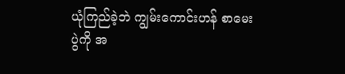ယုံကြည်ခဲ့ဘဲ ကျွမ်းကောင်းဟန် စာမေးပွဲကို အ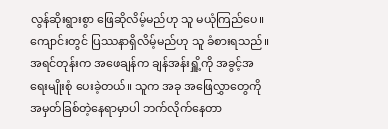လွန်ဆိုးရွားစွာ ဖြေဆိုလိမ့်မည်ဟု သူ မယုံကြည်ပေ။ ကျောင်းတွင် ပြဿနာရှိလိမ့်မည်ဟု သူ ခံစားရသည်။
အရင်တုန်းက အဖေချန်က ချန်အန်းရှိူ့ကို အခွင့်အရေးမျိုးစုံ ပေးခဲ့တယ်။ သူက အခု အဖြေလွှာတွေကို အမှတ်ခြစ်တဲ့နေရာမှာပါ ဘက်လိုက်နေတာ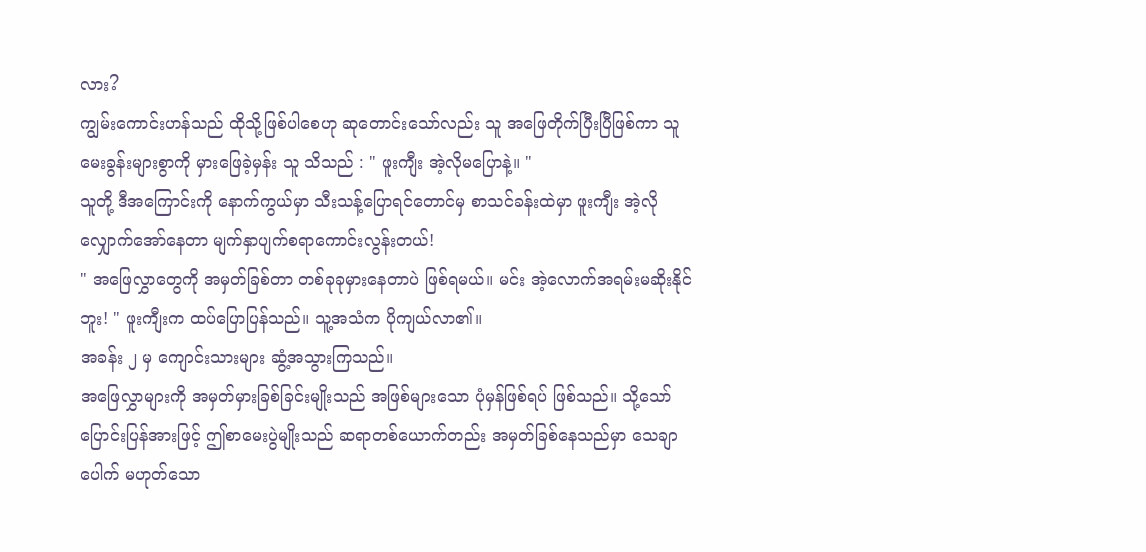လား?
ကျွမ်းကောင်းဟန်သည် ထိုသို့ဖြစ်ပါစေဟု ဆုတောင်းသော်လည်း သူ အဖြေတိုက်ပြီးပြီဖြစ်ကာ သူ မေးခွန်းများစွာကို မှားဖြေခဲ့မှန်း သူ သိသည် : " ဖူးကျီး အဲ့လိုမပြောနဲ့။ "
သူတို့ ဒီအကြောင်းကို နောက်ကွယ်မှာ သီးသန့်ပြောရင်တောင်မှ စာသင်ခန်းထဲမှာ ဖူးကျီး အဲ့လိုလျှောက်အော်နေတာ မျက်နှာပျက်စရာကောင်းလွန်းတယ်!
" အဖြေလွှာတွေကို အမှတ်ခြစ်တာ တစ်ခုခုမှားနေတာပဲ ဖြစ်ရမယ်။ မင်း အဲ့လောက်အရမ်းမဆိုးနိုင်ဘူး! " ဖူးကျီးက ထပ်ပြောပြန်သည်။ သူ့အသံက ပိုကျယ်လာ၏။
အခန်း ၂ မှ ကျောင်းသားများ ဆွံ့အသွားကြသည်။
အဖြေလွှာများကို အမှတ်မှားခြစ်ခြင်းမျိုးသည် အဖြစ်များသော ပုံမှန်ဖြစ်ရပ် ဖြစ်သည်။ သို့သော် ပြောင်းပြန်အားဖြင့် ဤစာမေးပွဲမျိုးသည် ဆရာတစ်ယောက်တည်း အမှတ်ခြစ်နေသည်မှာ သေချာပေါက် မဟုတ်သော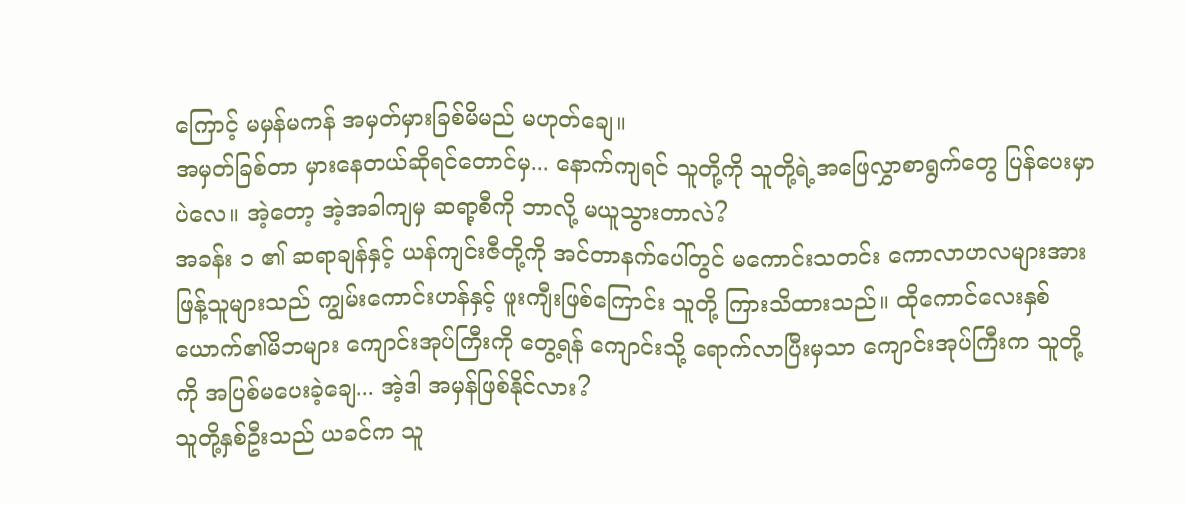ကြောင့် မမှန်မကန် အမှတ်မှားခြစ်မိမည် မဟုတ်ချေ။
အမှတ်ခြစ်တာ မှားနေတယ်ဆိုရင်တောင်မှ... နောက်ကျရင် သူတို့ကို သူတို့ရဲ့အဖြေလွှာစာရွက်တွေ ပြန်ပေးမှာပဲလေ။ အဲ့တော့ အဲ့အခါကျမှ ဆရာ့စီကို ဘာလို့ မယူသွားတာလဲ?
အခန်း ၁ ၏ ဆရာချန်နှင့် ယန်ကျင်းဇီတို့ကို အင်တာနက်ပေါ်တွင် မကောင်းသတင်း ကောလာဟလများအား ဖြန့်သူများသည် ကျွမ်းကောင်းဟန်နှင့် ဖူးကျီးဖြစ်ကြောင်း သူတို့ ကြားသိထားသည်။ ထိုကောင်လေးနှစ်ယောက်၏မိဘများ ကျောင်းအုပ်ကြီးကို တွေ့ရန် ကျောင်းသို့ ရောက်လာပြီးမှသာ ကျောင်းအုပ်ကြီးက သူတို့ကို အပြစ်မပေးခဲ့ချေ... အဲ့ဒါ အမှန်ဖြစ်နိုင်လား?
သူတို့နှစ်ဦးသည် ယခင်က သူ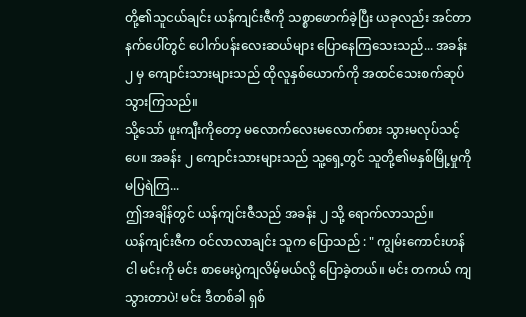တို့၏သူငယ်ချင်း ယန်ကျင်းဇီကို သစ္စာဖောက်ခဲ့ပြီး ယခုလည်း အင်တာနက်ပေါ်တွင် ပေါက်ပန်းလေးဆယ်များ ပြောနေကြသေးသည်... အခန်း ၂ မှ ကျောင်းသားများသည် ထိုလူနှစ်ယောက်ကို အထင်သေးစက်ဆုပ်သွားကြသည်။
သို့သော် ဖူးကျီးကိုတော့ မလောက်လေးမလောက်စား သွားမလုပ်သင့်ပေ။ အခန်း ၂ ကျောင်းသားများသည် သူ့ရှေ့တွင် သူတို့၏မနှစ်မြို့မှုကို မပြရဲကြ...
ဤအချိန်တွင် ယန်ကျင်းဇီသည် အခန်း ၂ သို့ ရောက်လာသည်။
ယန်ကျင်းဇီက ဝင်လာလာချင်း သူက ပြောသည် : " ကျွမ်းကောင်းဟန် ငါ မင်းကို မင်း စာမေးပွဲကျလိမ့်မယ်လို့ ပြောခဲ့တယ်။ မင်း တကယ် ကျသွားတာပဲ! မင်း ဒီတစ်ခါ ရှစ်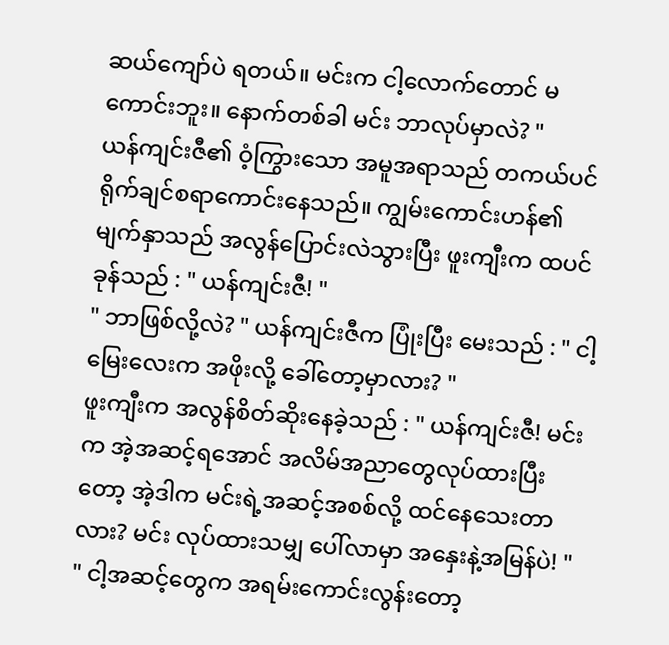ဆယ်ကျော်ပဲ ရတယ်။ မင်းက ငါ့လောက်တောင် မကောင်းဘူး။ နောက်တစ်ခါ မင်း ဘာလုပ်မှာလဲ? "
ယန်ကျင်းဇီ၏ ဝံ့ကြွားသော အမူအရာသည် တကယ်ပင် ရိုက်ချင်စရာကောင်းနေသည်။ ကျွမ်းကောင်းဟန်၏မျက်နှာသည် အလွန်ပြောင်းလဲသွားပြီး ဖူးကျီးက ထပင် ခုန်သည် : " ယန်ကျင်းဇီ! "
" ဘာဖြစ်လို့လဲ? " ယန်ကျင်းဇီက ပြုံးပြီး မေးသည် : " ငါ့မြေးလေးက အဖိုးလို့ ခေါ်တော့မှာလား? "
ဖူးကျီးက အလွန်စိတ်ဆိုးနေခဲ့သည် : " ယန်ကျင်းဇီ! မင်းက အဲ့အဆင့်ရအောင် အလိမ်အညာတွေလုပ်ထားပြီးတော့ အဲ့ဒါက မင်းရဲ့အဆင့်အစစ်လို့ ထင်နေသေးတာလား? မင်း လုပ်ထားသမျှ ပေါ်လာမှာ အနှေးနဲ့အမြန်ပဲ! "
" ငါ့အဆင့်တွေက အရမ်းကောင်းလွန်းတော့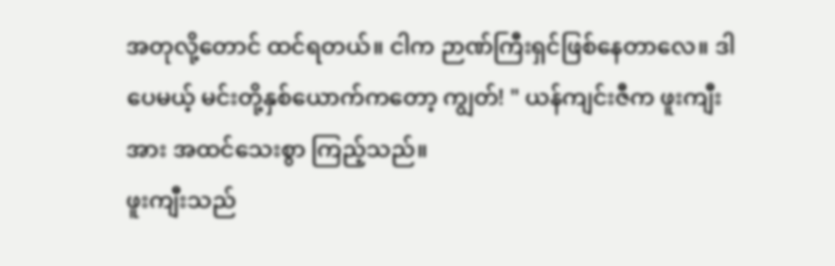အတုလို့တောင် ထင်ရတယ်။ ငါက ဉာဏ်ကြီးရှင်ဖြစ်နေတာလေ။ ဒါပေမယ့် မင်းတို့နှစ်ယောက်ကတော့ ကျွတ်! " ယန်ကျင်းဇီက ဖူးကျီးအား အထင်သေးစွာ ကြည့်သည်။
ဖူးကျီးသည်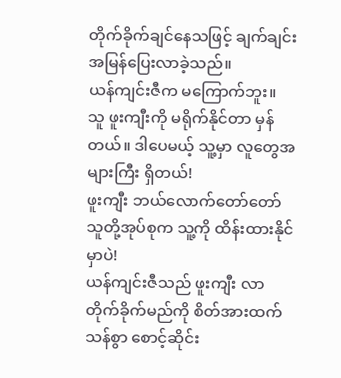တိုက်ခိုက်ချင်နေသဖြင့် ချက်ချင်း အမြန်ပြေးလာခဲ့သည်။
ယန်ကျင်းဇီက မကြောက်ဘူး။
သူ ဖူးကျီးကို မရိုက်နိုင်တာ မှန်တယ်။ ဒါပေမယ့် သူ့မှာ လူတွေအများကြီး ရှိတယ်!
ဖူးကျီး ဘယ်လောက်တော်တော် သူတို့အုပ်စုက သူ့ကို ထိန်းထားနိုင်မှာပဲ!
ယန်ကျင်းဇီသည် ဖူးကျီး လာတိုက်ခိုက်မည်ကို စိတ်အားထက်သန်စွာ စောင့်ဆိုင်း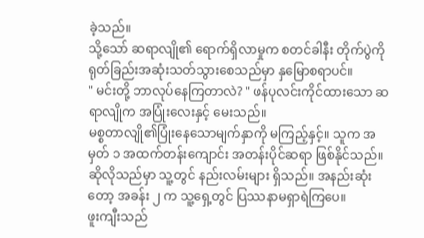ခဲ့သည်။
သို့သော် ဆရာလျို၏ ရောက်ရှိလာမှုက စတင်ခါနီး တိုက်ပွဲကို ရုတ်ခြည်းအဆုံးသတ်သွားစေသည်မှာ နှမြောစရာပင်။
" မင်းတို့ ဘာလုပ်နေကြတာလဲ? " ဖန်ပုလင်းကိုင်ထားသော ဆရာလျိုက အပြုံးလေးနှင့် မေးသည်။
မစ္စတာလျို၏ပြုံးနေသောမျက်နှာကို မကြည့်နှင့်။ သူက အမှတ် ၁ အထက်တန်းကျောင်း အတန်းပိုင်ဆရာ ဖြစ်နိုင်သည်။ ဆိုလိုသည်မှာ သူ့တွင် နည်းလမ်းများ ရှိသည်။ အနည်းဆုံးတော့ အခန်း ၂ က သူ့ရှေ့တွင် ပြဿနာမရှာရဲကြပေ။
ဖူးကျီးသည်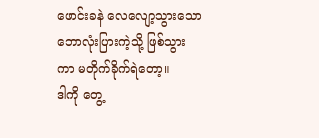ဖောင်းခနဲ လေလျော့သွားသော ဘောလုံးပြားကဲ့သို့ ဖြစ်သွားကာ မတိုက်ခိုက်ရဲတော့။
ဒါကို တွေ့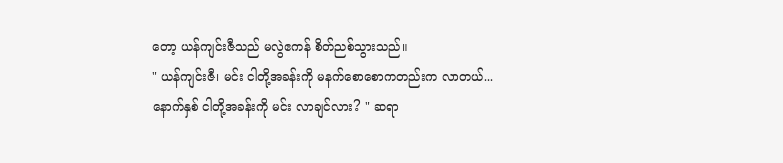တော့ ယန်ကျင်းဇီသည် မလွဲဧကန် စိတ်ညစ်သွားသည်။
" ယန်ကျင်းဇီ၊ မင်း ငါတို့အခန်းကို မနက်စောစောကတည်းက လာတယ်... နောက်နှစ် ငါတို့အခန်းကို မင်း လာချင်လား? " ဆရာ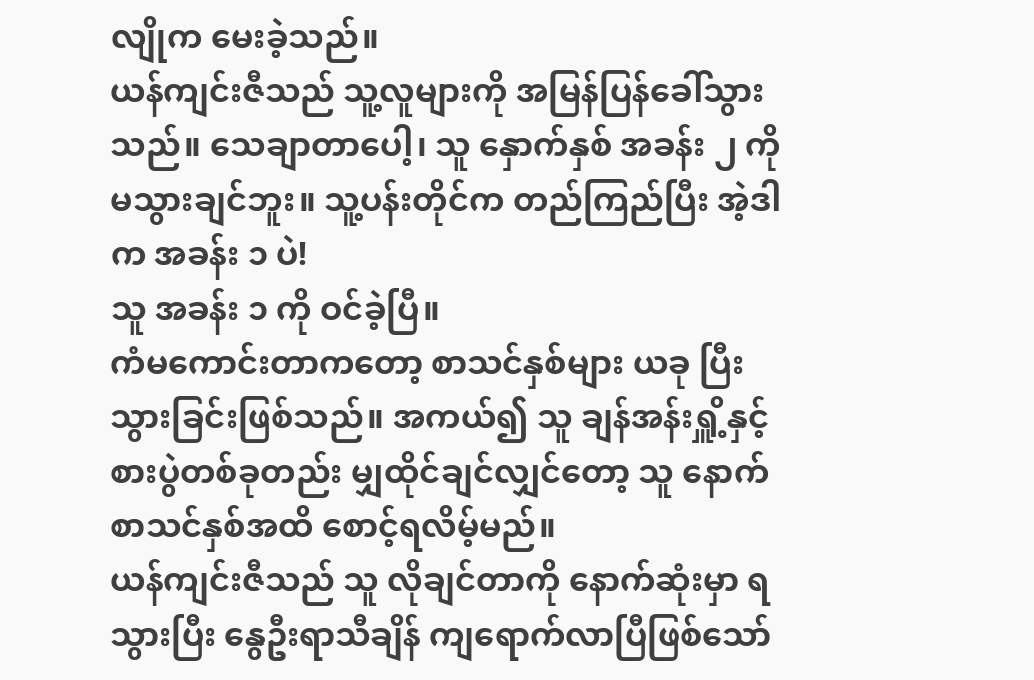လျိုက မေးခဲ့သည်။
ယန်ကျင်းဇီသည် သူ့လူများကို အမြန်ပြန်ခေါ်သွားသည်။ သေချာတာပေါ့၊ သူ နှောက်နှစ် အခန်း ၂ ကို မသွားချင်ဘူး။ သူ့ပန်းတိုင်က တည်ကြည်ပြီး အဲ့ဒါက အခန်း ၁ ပဲ!
သူ အခန်း ၁ ကို ဝင်ခဲ့ပြီ။
ကံမကောင်းတာကတော့ စာသင်နှစ်များ ယခု ပြီးသွားခြင်းဖြစ်သည်။ အကယ်၍ သူ ချန်အန်းရှိူ့နှင့် စားပွဲတစ်ခုတည်း မျှထိုင်ချင်လျှင်တော့ သူ နောက်စာသင်နှစ်အထိ စောင့်ရလိမ့်မည်။
ယန်ကျင်းဇီသည် သူ လိုချင်တာကို နောက်ဆုံးမှာ ရသွားပြီး နွေဦးရာသီချိန် ကျရောက်လာပြီဖြစ်သော်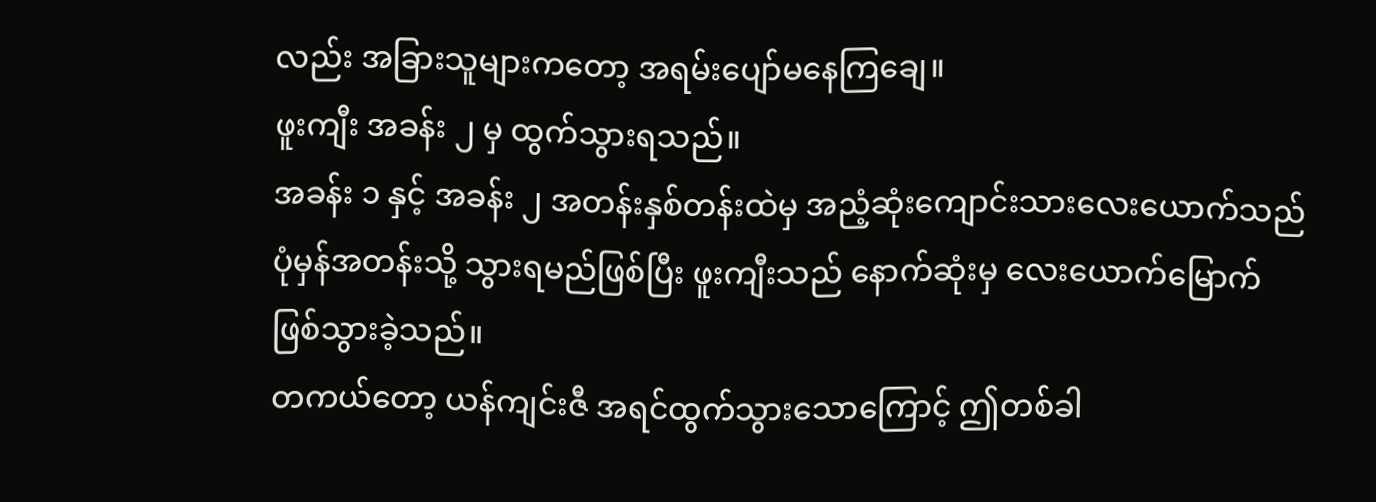လည်း အခြားသူများကတော့ အရမ်းပျော်မနေကြချေ။
ဖူးကျီး အခန်း ၂ မှ ထွက်သွားရသည်။
အခန်း ၁ နှင့် အခန်း ၂ အတန်းနှစ်တန်းထဲမှ အညံ့ဆုံးကျောင်းသားလေးယောက်သည် ပုံမှန်အတန်းသို့ သွားရမည်ဖြစ်ပြီး ဖူးကျီးသည် နောက်ဆုံးမှ လေးယောက်မြောက် ဖြစ်သွားခဲ့သည်။
တကယ်တော့ ယန်ကျင်းဇီ အရင်ထွက်သွားသောကြောင့် ဤတစ်ခါ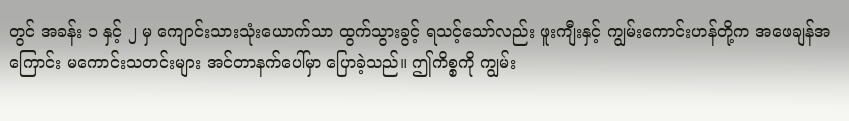တွင် အခန်း ၁ နှင့် ၂ မှ ကျောင်းသားသုံးယောက်သာ ထွက်သွားခွင့် ရသင့်သော်လည်း ဖူးကျီးနှင့် ကျွမ်းကောင်းဟန်တို့က အဖေချန်အကြောင်း မကောင်းသတင်းများ အင်တာနက်ပေါ်မှာ ပြောခဲ့သည်။ ဤကိစ္စကို ကျွမ်း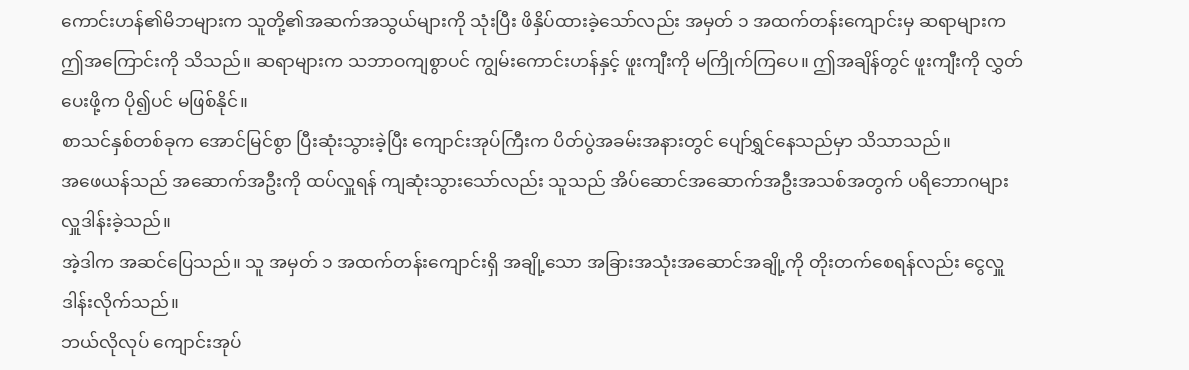ကောင်းဟန်၏မိဘများက သူတို့၏အဆက်အသွယ်များကို သုံးပြီး ဖိနှိပ်ထားခဲ့သော်လည်း အမှတ် ၁ အထက်တန်းကျောင်းမှ ဆရာများက ဤအကြောင်းကို သိသည်။ ဆရာများက သဘာဝကျစွာပင် ကျွမ်းကောင်းဟန်နှင့် ဖူးကျီးကို မကြိုက်ကြပေ။ ဤအချိန်တွင် ဖူးကျီးကို လွှတ်ပေးဖို့က ပို၍ပင် မဖြစ်နိုင်။
စာသင်နှစ်တစ်ခုက အောင်မြင်စွာ ပြီးဆုံးသွားခဲ့ပြီး ကျောင်းအုပ်ကြီးက ပိတ်ပွဲအခမ်းအနားတွင် ပျော်ရွှင်နေသည်မှာ သိသာသည်။
အဖေယန်သည် အဆောက်အဦးကို ထပ်လှူရန် ကျဆုံးသွားသော်လည်း သူသည် အိပ်ဆောင်အဆောက်အဦးအသစ်အတွက် ပရိဘောဂများ လှူဒါန်းခဲ့သည်။
အဲ့ဒါက အဆင်ပြေသည်။ သူ အမှတ် ၁ အထက်တန်းကျောင်းရှိ အချို့သော အခြားအသုံးအဆောင်အချို့ကို တိုးတက်စေရန်လည်း ငွေလှူဒါန်းလိုက်သည်။
ဘယ်လိုလုပ် ကျောင်းအုပ်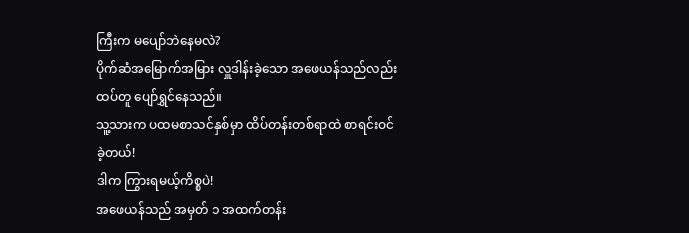ကြီးက မပျော်ဘဲနေမလဲ?
ပိုက်ဆံအမြောက်အမြား လှူဒါန်းခဲ့သော အဖေယန်သည်လည်း ထပ်တူ ပျော်ရွှင်နေသည်။
သူ့သားက ပထမစာသင်နှစ်မှာ ထိပ်တန်းတစ်ရာထဲ စာရင်းဝင်ခဲ့တယ်!
ဒါက ကြွားရမယ့်ကိစ္စပဲ!
အဖေယန်သည် အမှတ် ၁ အထက်တန်း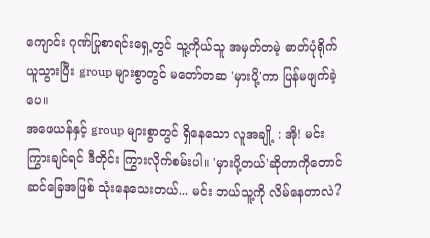ကျောင်း ဂုဏ်ပြုစာရင်းရှေ့တွင် သူ့ကိုယ်သူ အမှတ်တမဲ့ ဓာတ်ပုံရိုက်ယူသွားပြီး group များစွာတွင် မတော်တဆ 'မှားပို့'ကာ ပြန်မဖျက်ခဲ့ပေ။
အဖေယန်နှင့် group များစွာတွင် ရှိနေသော လူအချို့ : အို! မင်း ကြွားချင်ရင် ဒီတိုင်း ကြွားလိုက်စမ်းပါ။ 'မှားပို့တယ်'ဆိုတာကိုတောင် ဆင်ခြေအဖြစ် သုံးနေသေးတယ်... မင်း ဘယ်သူ့ကို လိမ်နေတာလဲ?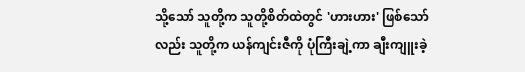သို့သော် သူတို့က သူတို့စိတ်ထဲတွင် 'ဟားဟား' ဖြစ်သော်လည်း သူတို့က ယန်ကျင်းဇီကို ပုံကြီးချဲ့ကာ ချီးကျူးခဲ့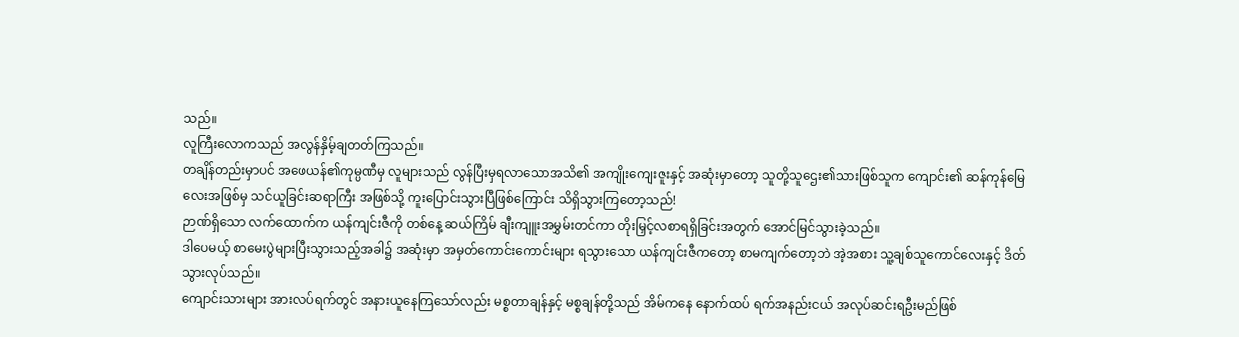သည်။
လူကြီးလောကသည် အလွန်နှိမ့်ချတတ်ကြသည်။
တချိန်တည်းမှာပင် အဖေယန်၏ကုမ္ပဏီမှ လူများသည် လွန်ပြီးမှရလာသောအသိ၏ အကျိုးကျေးဇူးနှင့် အဆုံးမှာတော့ သူတို့သူဌေး၏သားဖြစ်သူက ကျောင်း၏ ဆန်ကုန်မြေလေးအဖြစ်မှ သင်ယူခြင်းဆရာကြီး အဖြစ်သို့ ကူးပြောင်းသွားပြီဖြစ်ကြောင်း သိရှိသွားကြတော့သည်!
ဉာဏ်ရှိသော လက်ထောက်က ယန်ကျင်းဇီကို တစ်နေ့ ဆယ်ကြိမ် ချီးကျူးအမွှမ်းတင်ကာ တိုးမြှင့်လစာရရှိခြင်းအတွက် အောင်မြင်သွားခဲ့သည်။
ဒါပေမယ့် စာမေးပွဲများပြီးသွားသည့်အခါ၌ အဆုံးမှာ အမှတ်ကောင်းကောင်းများ ရသွားသော ယန်ကျင်းဇီကတော့ စာမကျက်တော့ဘဲ အဲ့အစား သူ့ချစ်သူကောင်လေးနှင့် ဒိတ်သွားလုပ်သည်။
ကျောင်းသားများ အားလပ်ရက်တွင် အနားယူနေကြသော်လည်း မစ္စတာချန်နှင့် မစ္စချန်တို့သည် အိမ်ကနေ နောက်ထပ် ရက်အနည်းငယ် အလုပ်ဆင်းရဦးမည်ဖြစ်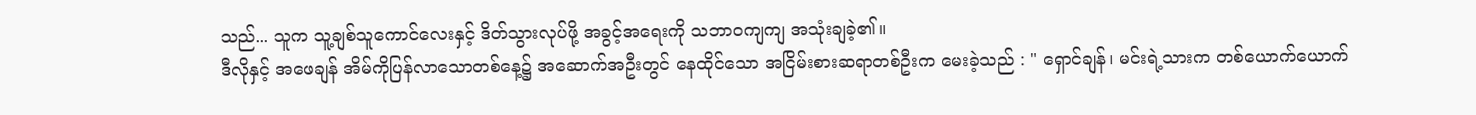သည်... သူက သူ့ချစ်သူကောင်လေးနှင့် ဒိတ်သွားလုပ်ဖို့ အခွင့်အရေးကို သဘာဝကျကျ အသုံးချခဲ့၏။
ဒီလိုနှင့် အဖေချန် အိမ်ကိုပြန်လာသောတစ်နေ့၌ အဆောက်အဦးတွင် နေထိုင်သော အငြိမ်းစားဆရာတစ်ဦးက မေးခဲ့သည် : " ရှောင်ချန်၊ မင်းရဲ့သားက တစ်ယောက်ယောက်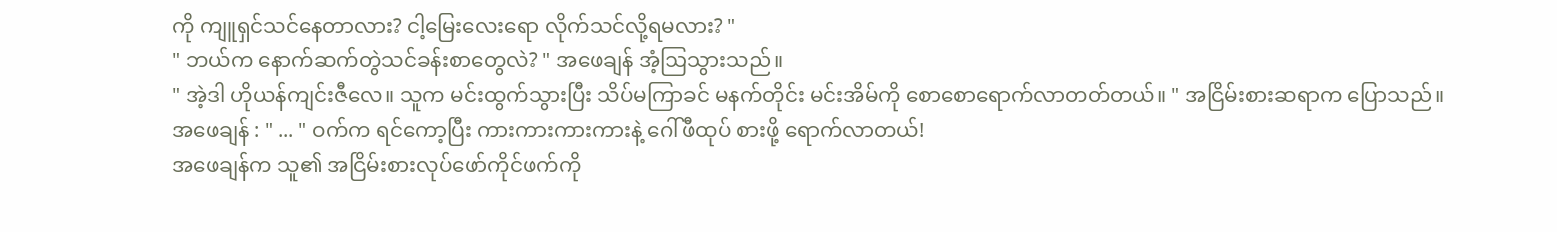ကို ကျူရှင်သင်နေတာလား? ငါ့မြေးလေးရော လိုက်သင်လို့ရမလား? "
" ဘယ်က နောက်ဆက်တွဲသင်ခန်းစာတွေလဲ? " အဖေချန် အံ့ဩသွားသည်။
" အဲ့ဒါ ဟိုယန်ကျင်းဇီလေ။ သူက မင်းထွက်သွားပြီး သိပ်မကြာခင် မနက်တိုင်း မင်းအိမ်ကို စောစောရောက်လာတတ်တယ်။ " အငြိမ်းစားဆရာက ပြောသည်။
အဖေချန် : " ... " ဝက်က ရင်ကော့ပြီး ကားကားကားကားနဲ့ ဂေါ်ဖီထုပ် စားဖို့ ရောက်လာတယ်!
အဖေချန်က သူ၏ အငြိမ်းစားလုပ်ဖော်ကိုင်ဖက်ကို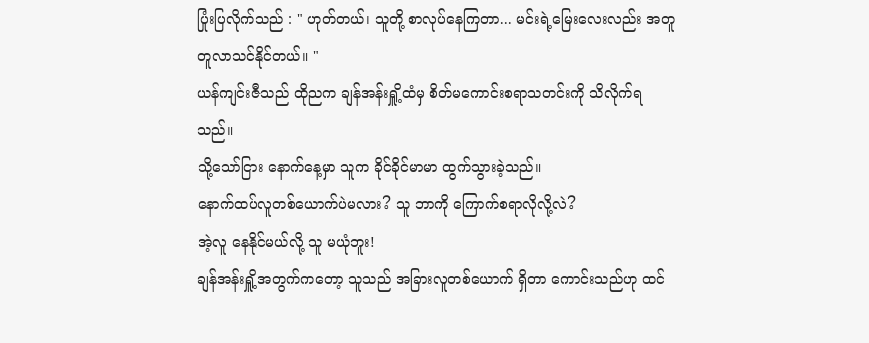ပြုံးပြလိုက်သည် : " ဟုတ်တယ်၊ သူတို့ စာလုပ်နေကြတာ... မင်းရဲ့မြေးလေးလည်း အတူတူလာသင်နိုင်တယ်။ "
ယန်ကျင်းဇီသည် ထိုညက ချန်အန်းရှိူ့ထံမှ စိတ်မကောင်းစရာသတင်းကို သိလိုက်ရသည်။
သို့သော်ငြား နောက်နေ့မှာ သူက ခိုင်ခိုင်မာမာ ထွက်သွားခဲ့သည်။
နောက်ထပ်လူတစ်ယောက်ပဲမလား? သူ ဘာကို ကြောက်စရာလိုလို့လဲ?
အဲ့လူ နေနိုင်မယ်လို့ သူ မယုံဘူး!
ချန်အန်းရှိူ့အတွက်ကတော့ သူသည် အခြားလူတစ်ယောက် ရှိတာ ကောင်းသည်ဟု ထင်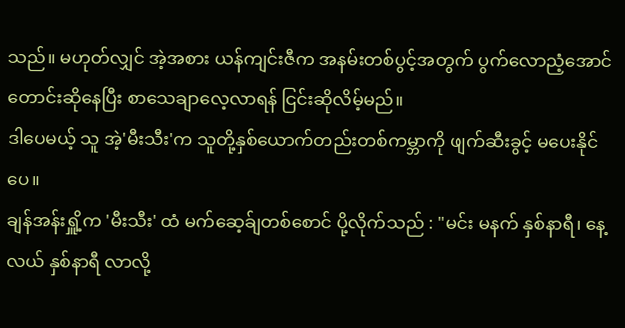သည်။ မဟုတ်လျှင် အဲ့အစား ယန်ကျင်းဇီက အနမ်းတစ်ပွင့်အတွက် ပွက်လောညံ့အောင် တောင်းဆိုနေပြီး စာသေချာလေ့လာရန် ငြင်းဆိုလိမ့်မည်။
ဒါပေမယ့် သူ အဲ့'မီးသီး'က သူတို့နှစ်ယောက်တည်းတစ်ကမ္ဘာကို ဖျက်ဆီးခွင့် မပေးနိုင်ပေ။
ချန်အန်းရှိူ့က 'မီးသီး' ထံ မက်ဆေ့ခ်ျတစ်စောင် ပို့လိုက်သည် : "မင်း မနက် နှစ်နာရီ၊ နေ့လယ် နှစ်နာရီ လာလို့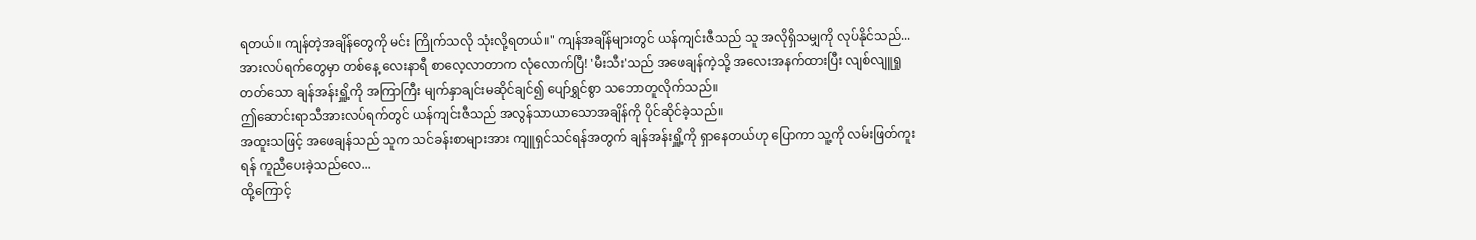ရတယ်။ ကျန်တဲ့အချိန်တွေကို မင်း ကြိုက်သလို သုံးလို့ရတယ်။" ကျန်အချိန်များတွင် ယန်ကျင်းဇီသည် သူ အလိုရှိသမျှကို လုပ်နိုင်သည်...
အားလပ်ရက်တွေမှာ တစ်နေ့ လေးနာရီ စာလေ့လာတာက လုံလောက်ပြီ! 'မီးသီး'သည် အဖေချန်ကဲ့သို့ အလေးအနက်ထားပြီး လျစ်လျူရှုတတ်သော ချန်အန်းရှိူ့ကို အကြာကြီး မျက်နှာချင်းမဆိုင်ချင်၍ ပျော်ရွှင်စွာ သဘောတူလိုက်သည်။
ဤဆောင်းရာသီအားလပ်ရက်တွင် ယန်ကျင်းဇီသည် အလွန်သာယာသောအချိန်ကို ပိုင်ဆိုင်ခဲ့သည်။
အထူးသဖြင့် အဖေချန်သည် သူက သင်ခန်းစာများအား ကျူရှင်သင်ရန်အတွက် ချန်အန်းရှိူ့ကို ရှာနေတယ်ဟု ပြောကာ သူ့ကို လမ်းဖြတ်ကူးရန် ကူညီပေးခဲ့သည်လေ...
ထို့ကြောင့်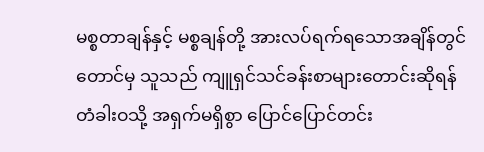မစ္စတာချန်နှင့် မစ္စချန်တို့ အားလပ်ရက်ရသောအချိန်တွင်တောင်မှ သူသည် ကျူရှင်သင်ခန်းစာများတောင်းဆိုရန် တံခါးဝသို့ အရှက်မရှိစွာ ပြောင်ပြောင်တင်း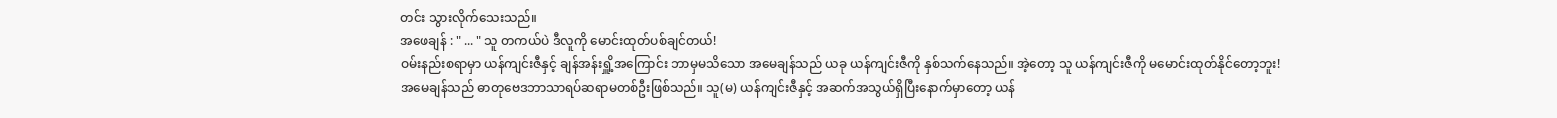တင်း သွားလိုက်သေးသည်။
အဖေချန် : " ... " သူ တကယ်ပဲ ဒီလူကို မောင်းထုတ်ပစ်ချင်တယ်!
ဝမ်းနည်းစရာမှာ ယန်ကျင်းဇီနှင့် ချန်အန်းရှိူ့အကြောင်း ဘာမှမသိသော အမေချန်သည် ယခု ယန်ကျင်းဇီကို နှစ်သက်နေသည်။ အဲ့တော့ သူ ယန်ကျင်းဇီကို မမောင်းထုတ်နိုင်တော့ဘူး!
အမေချန်သည် ဓာတုဗေဒဘာသာရပ်ဆရာမတစ်ဦးဖြစ်သည်။ သူ(မ) ယန်ကျင်းဇီနှင့် အဆက်အသွယ်ရှိပြီးနောက်မှာတော့ ယန်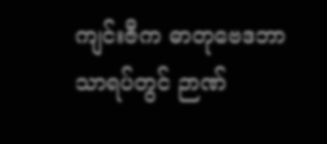ကျင်းဇီက ဓာတုဗေဒဘာသာရပ်တွင် ဉာဏ်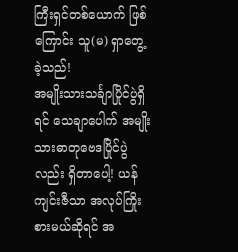ကြီးရှင်တစ်ယောက် ဖြစ်ကြောင်း သူ(မ) ရှာတွေ့ခဲ့သည်!
အမျိုးသားသင်္ချာပြိုင်ပွဲရှိရင် သေချာပေါက် အမျိုးသားဓာတုဗေဒပြိုင်ပွဲလည်း ရှိတာပေါ့! ယန်ကျင်းဇီသာ အလုပ်ကြိုးစားမယ်ဆိုရင် အ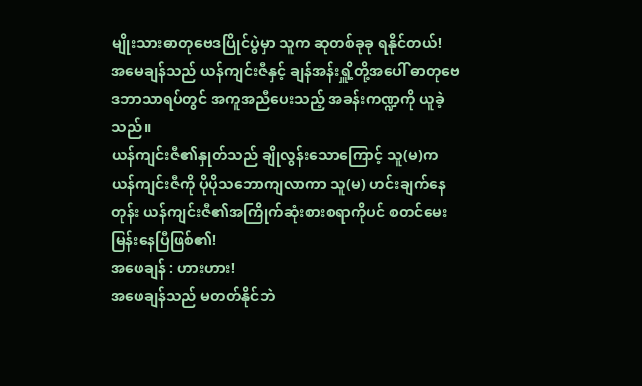မျိုးသားဓာတုဗေဒပြိုင်ပွဲမှာ သူက ဆုတစ်ခုခု ရနိုင်တယ်!
အမေချန်သည် ယန်ကျင်းဇီနှင့် ချန်အန်းရှိူ့တို့အပေါ် ဓာတုဗေဒဘာသာရပ်တွင် အကူအညီပေးသည့် အခန်းကဏ္ဍကို ယူခဲ့သည်။
ယန်ကျင်းဇီ၏နှုတ်သည် ချိုလွန်းသောကြောင့် သူ(မ)က ယန်ကျင်းဇီကို ပိုပိုသဘောကျလာကာ သူ(မ) ဟင်းချက်နေတုန်း ယန်ကျင်းဇီ၏အကြိုက်ဆုံးစားစရာကိုပင် စတင်မေးမြန်းနေပြီဖြစ်၏!
အဖေချန် : ဟားဟား!
အဖေချန်သည် မတတ်နိုင်ဘဲ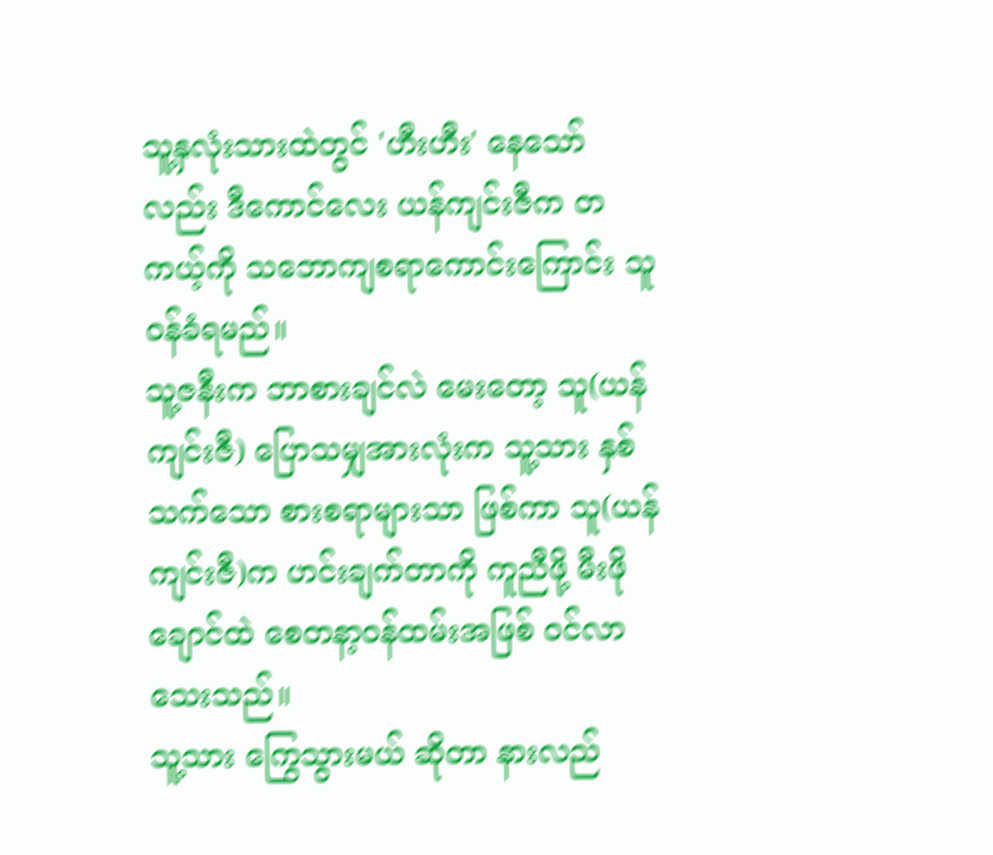သူ့နှလုံးသားထဲတွင် 'ဟီးဟီး' နေသော်လည်း ဒီကောင်လေး ယန်ကျင်းဇီက တကယ့်ကို သဘောကျစရာကောင်းကြောင်း သူ ဝန်ခံရမည်။
သူ့ဇနီးက ဘာစားချင်လဲ မေးတော့ သူ(ယန်ကျင်းဇီ) ပြောသမျှအားလုံးက သူ့သား နှစ်သက်သော စားစရာများသာ ဖြစ်ကာ သူ(ယန်ကျင်းဇီ)က ဟင်းချက်တာကို ကူညီဖို့ မီးဖိုချောင်ထဲ စေတနာ့ဝန်ထမ်းအဖြစ် ဝင်လာသေးသည်။
သူ့သား ကြွေသွားမယ် ဆိုတာ နားလည်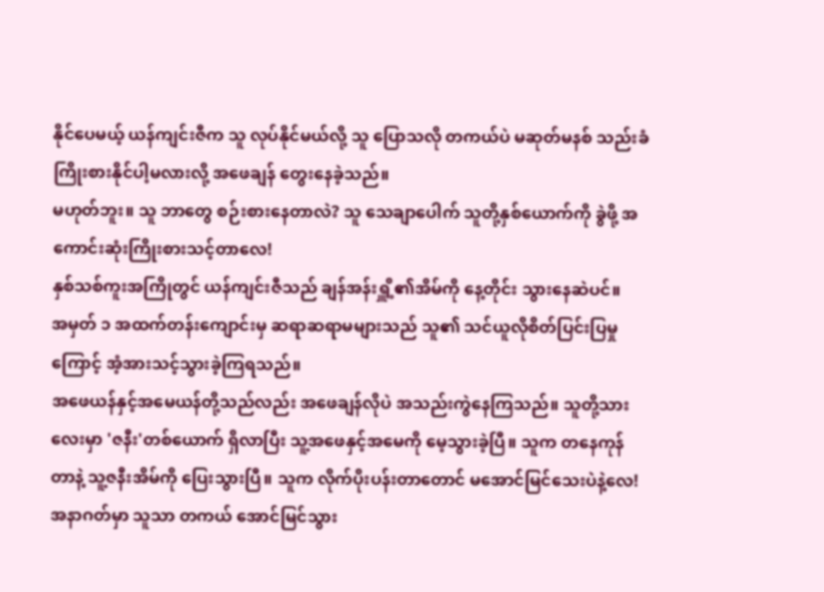နိုင်ပေမယ့် ယန်ကျင်းဇီက သူ လုပ်နိုင်မယ်လို့ သူ ပြောသလို တကယ်ပဲ မဆုတ်မနစ် သည်းခံကြိုးစားနိုင်ပါ့မလားလို့ အဖေချန် တွေးနေခဲ့သည်။
မဟုတ်ဘူး။ သူ ဘာတွေ စဉ်းစားနေတာလဲ? သူ သေချာပေါက် သူတို့နှစ်ယောက်ကို ခွဲဖို့ အကောင်းဆုံးကြိုးစားသင့်တာလေ!
နှစ်သစ်ကူးအကြိုတွင် ယန်ကျင်းဇီသည် ချန်အန်းရှိူ့၏အိမ်ကို နေ့တိုင်း သွားနေဆဲပင်။
အမှတ် ၁ အထက်တန်းကျောင်းမှ ဆရာဆရာမများသည် သူ၏ သင်ယူလိုစိတ်ပြင်းပြမှုကြောင့် အံ့အားသင့်သွားခဲ့ကြရသည်။
အဖေယန်နှင့်အမေယန်တို့သည်လည်း အဖေချန်လိုပဲ အသည်းကွဲနေကြသည်။ သူတို့သားလေးမှာ 'ဇနီး'တစ်ယောက် ရှိလာပြီး သူ့အဖေနှင့်အမေကို မေ့သွားခဲ့ပြီ။ သူက တနေကုန်တာနဲ့ သူ့ဇနီးအိမ်ကို ပြေးသွားပြီ။ သူက လိုက်ပိုးပန်းတာတောင် မအောင်မြင်သေးပဲနဲ့လေ! အနာဂတ်မှာ သူသာ တကယ် အောင်မြင်သွား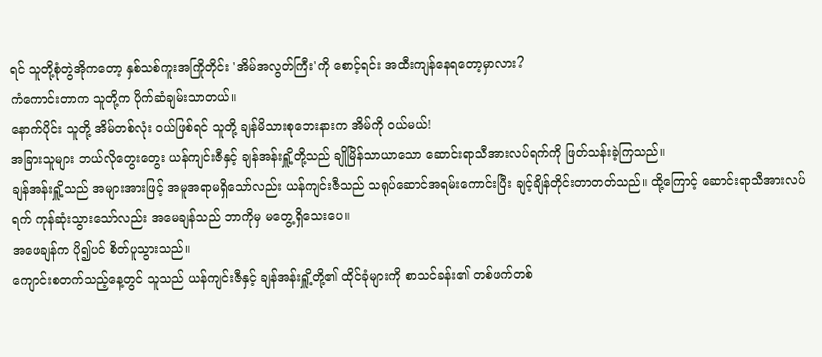ရင် သူတို့စုံတွဲအိုကတော့ နှစ်သစ်ကူးအကြိုတိုင်း 'အိမ်အလွတ်ကြီး'ကို စောင့်ရင်း အထီးကျန်နေရတော့မှာလား?
ကံကောင်းတာက သူတို့က ပိုက်ဆံချမ်းသာတယ်။
နောက်ပိုင်း သူတို့ အိမ်တစ်လုံး ဝယ်ဖြစ်ရင် သူတို့ ချန်မိသားစုဘေးနားက အိမ်ကို ဝယ်မယ်!
အခြားသူများ ဘယ်လိုတွေးတွေး ယန်ကျင်းဇီနှင့် ချန်အန်းရှိူ့တို့သည် ချိုမြိန်သာယာသော ဆောင်းရာသီအားလပ်ရက်ကို ဖြတ်သန်းခဲ့ကြသည်။
ချန်အန်းရှိူ့သည် အများအားဖြင့် အမူအရာမရှိသော်လည်း ယန်ကျင်းဇီသည် သရုပ်ဆောင်အရမ်းကောင်းပြီး ချင့်ချိန်တိုင်းတာတတ်သည်။ ထို့ကြောင့် ဆောင်းရာသီအားလပ်ရက် ကုန်ဆုံးသွားသော်လည်း အမေချန်သည် ဘာကိုမှ မတွေ့ရှိသေးပေ။
အဖေချန်က ပို၍ပင် စိတ်ပူသွားသည်။
ကျောင်းစတက်သည့်နေ့တွင် သူသည် ယန်ကျင်းဇီနှင့် ချန်အန်းရှိူ့တို့၏ ထိုင်ခုံများကို စာသင်ခန်း၏ တစ်ဖက်တစ်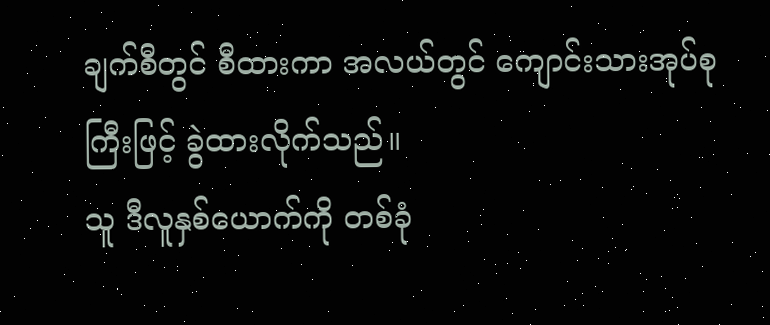ချက်စီတွင် စီထားကာ အလယ်တွင် ကျောင်းသားအုပ်စုကြီးဖြင့် ခွဲထားလိုက်သည်။
သူ ဒီလူနှစ်ယောက်ကို တစ်ခုံ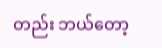တည်း ဘယ်တော့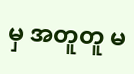မှ အတူတူ မ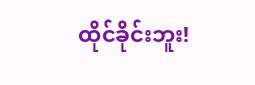ထိုင်ခိုင်းဘူး!